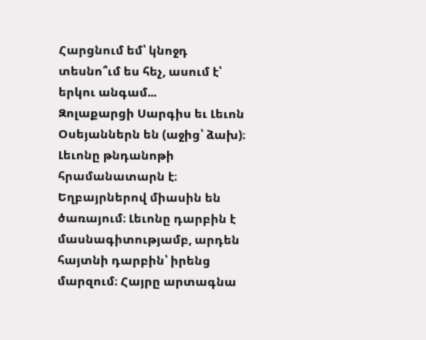Հարցնում եմ՝ կնոջդ տեսնո՞ւմ ես հեչ, ասում է՝ երկու անգամ...
Զոլաքարցի Սարգիս եւ Լեւոն Օսեյաններն են (աջից՝ ձախ)։ Լեւոնը թնդանոթի հրամանատարն է։ Եղբայրներով միասին են ծառայում։ Լեւոնը դարբին է մասնագիտությամբ, արդեն հայտնի դարբին՝ իրենց մարզում։ Հայրը արտագնա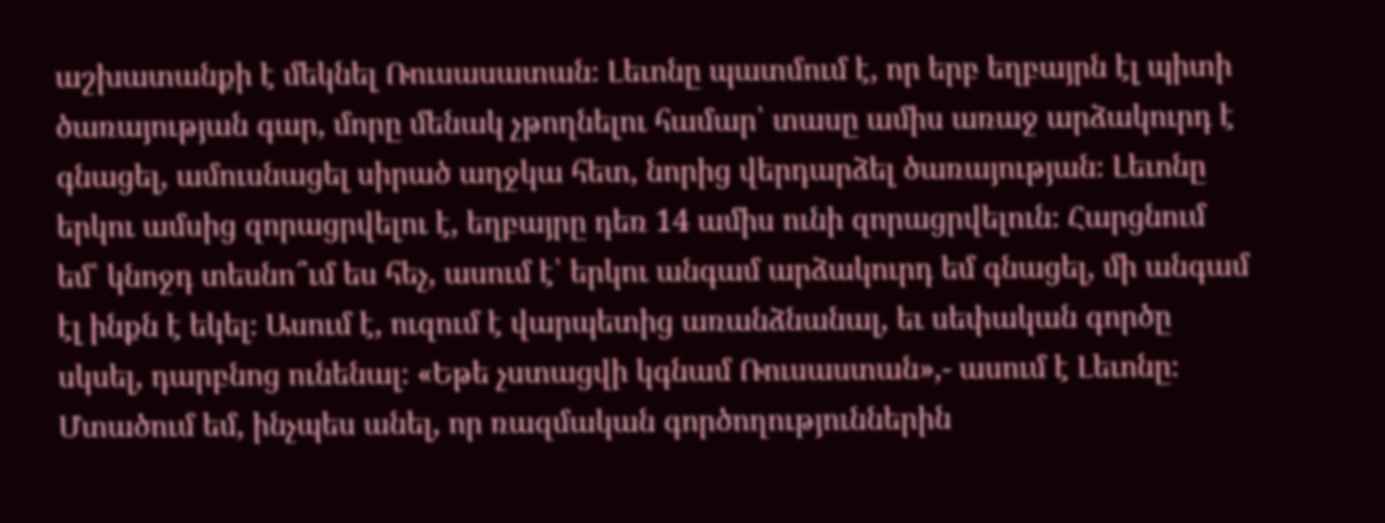աշխատանքի է մեկնել Ռուսասատան։ Լեւոնը պատմում է, որ երբ եղբայրն էլ պիտի ծառայության գար, մորը մենակ չթողնելու համար՝ տասը ամիս առաջ արձակուրդ է գնացել, ամուսնացել սիրած աղջկա հետ, նորից վերդարձել ծառայության։ Լեւոնը երկու ամսից զորացրվելու է, եղբայրը դեռ 14 ամիս ունի զորացրվելուն։ Հարցնում եմ՝ կնոջդ տեսնո՞ւմ ես հեչ, ասում է՝ երկու անգամ արձակուրդ եմ գնացել, մի անգամ էլ ինքն է եկել։ Ասում է, ուզում է վարպետից առանձնանալ, եւ սեփական գործը սկսել, դարբնոց ունենալ։ «Եթե չստացվի կգնամ Ռուսաստան»,- ասում է Լեւոնը։ Մտածում եմ, ինչպես անել, որ ռազմական գործողություններին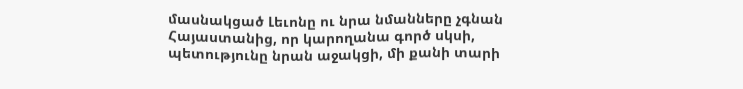մասնակցած Լեւոնը ու նրա նմանները չգնան Հայաստանից, որ կարողանա գործ սկսի, պետությունը նրան աջակցի, մի քանի տարի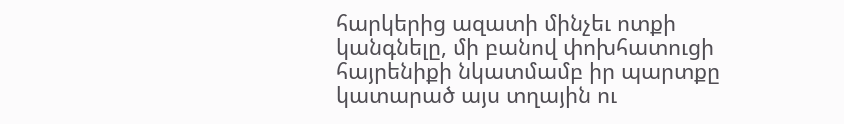հարկերից ազատի մինչեւ ոտքի կանգնելը, մի բանով փոխհատուցի հայրենիքի նկատմամբ իր պարտքը կատարած այս տղային ու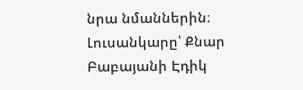նրա նմաններին։ Լուսանկարը՝ Քնար Բաբայանի Էդիկ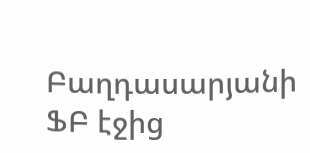Բաղդասարյանի ՖԲ էջից